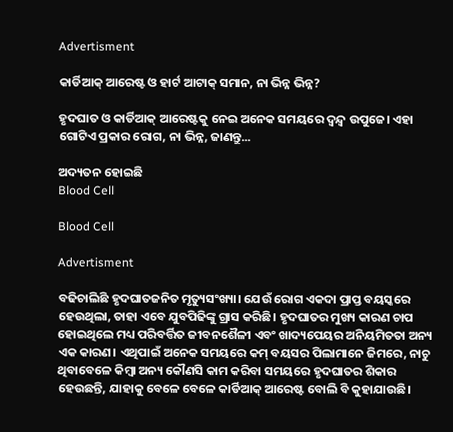Advertisment

କାର୍ଡିଆକ୍ ଆରେଷ୍ଟ ଓ ହାର୍ଟ ଆଟାକ୍ ସମାନ, ନା ଭିନ୍ନ ଭିନ୍ନ?

ହୃଦଘାତ ଓ କାର୍ଡିଆକ୍ ଆରେଷ୍ଟକୁ ନେଇ ଅନେକ ସମୟରେ ଦ୍ୱନ୍ଦ୍ୱ ଉପୁଜେ। ଏହା ଗୋଟିଏ ପ୍ରକାର ରୋଗ, ନା ଭିନ୍ନ, ଜାଣନ୍ତୁ...

ଅଦ୍ୟତନ ହୋଇଛି
Blood Cell

Blood Cell

Advertisment

ବଢିଚାଲିଛି ହୃଦଘାତଜନିତ ମୃତ୍ୟୁସଂଖ୍ୟା। ଯେଉଁ ରୋଗ ଏକଦା ପ୍ରାପ୍ତ ବୟସ୍କରେ ହେଉଥିଲା, ତାହା ଏବେ ଯୁବପିଢିଙ୍କୁ ଗ୍ରାସ କରିଛି। ହୃଦଘାତର ମୁଖ୍ୟ କାରଣ ଚାପ ହୋଇଥିଲେ ମଧ୍ୟ ପରିବର୍ତ୍ତିତ ଜୀବନଶୈଳୀ ଏବଂ ଖାଦ୍ୟପେୟର ଅନିୟମିତତା ଅନ୍ୟ ଏକ କାରଣ। ଏଥିପାଇଁ ଅନେକ ସମୟରେ କମ୍ ବୟସର ପିଲାମାନେ ଜିମରେ, ନାଚୁ ଥିବାବେଳେ କିମ୍ବା ଅନ୍ୟ କୌଣସି କାମ କରିବା ସମୟରେ ହୃଦଘାତର ଶିକାର ହେଉଛନ୍ତି, ଯାହାକୁ ବେଳେ ବେଳେ କାର୍ଡିଆକ୍ ଆରେଷ୍ଟ ବୋଲି ବି କୁହାଯାଉଛି।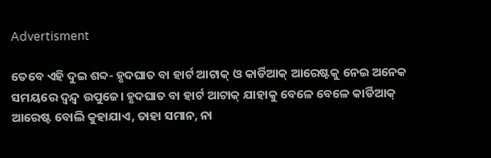Advertisment

ତେବେ ଏହି ଦୁଇ ଶବ୍ଦ- ହୃଦଘାତ ବା ହାର୍ଟ ଆଟାକ୍ ଓ କାର୍ଡିଆକ୍ ଆରେଷ୍ଟକୁ ନେଇ ଅନେକ ସମୟରେ ଦ୍ୱନ୍ଦ୍ୱ ଉପୁଜେ। ହୃଦଘାତ ବା ହାର୍ଟ ଆଟାକ୍ ଯାହାକୁ ବେଳେ ବେଳେ କାର୍ଡିଆକ୍ ଆରେଷ୍ଟ ବୋଲି କୁହାଯାଏ, ତାହା ସମାନ, ନା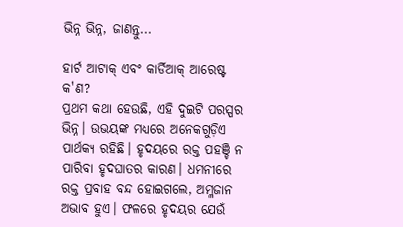ଭିନ୍ନ ଭିନ୍ନ, ଜାଣନ୍ତୁ...

ହାର୍ଟ ଆଟାକ୍ ଏବଂ କାର୍ଡିଆକ୍ ଆରେଷ୍ଟ କ'ଣ?
ପ୍ରଥମ କଥା ହେଉଛି, ଏହି ଦୁଇଟି ପରସ୍ପର ଭିନ୍ନ। ଉଭୟଙ୍କ ମଧ୍ୟରେ ଅନେକଗୁଡ଼ିଏ ପାର୍ଥକ୍ୟ ରହିଛି। ହୃଦୟରେ ରକ୍ତ ପହଞ୍ଚି ନ ପାରିବା ହୃଦଘାତର କାରଣ। ଧମନୀରେ ରକ୍ତ ପ୍ରବାହ ବନ୍ଦ ହୋଇଗଲେ, ଅମ୍ଳଜାନ ଅଭାବ ହୁଏ। ଫଳରେ ହୃଦୟର ଯେଉଁ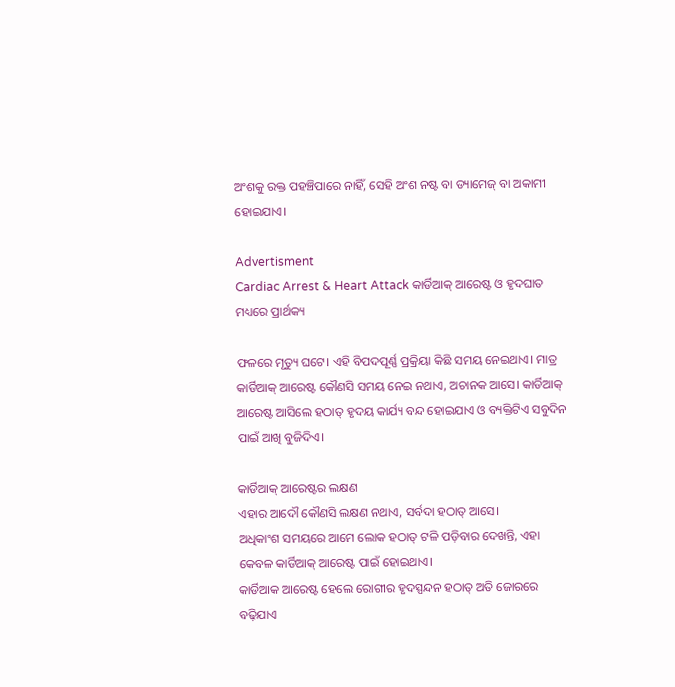ଅଂଶକୁ ରକ୍ତ ପହଞ୍ଚିପାରେ ନାହିଁ, ସେହି ଅଂଶ ନଷ୍ଟ ବା ଡ୍ୟାମେଜ୍ ବା ଅକାମୀ ହୋଇଯାଏ।

Advertisment
Cardiac Arrest & Heart Attack କାର୍ଡିଆକ୍ ଆରେଷ୍ଟ ଓ ହୃଦଘାତ ମଧ୍ୟରେ ପ୍ରାର୍ଥକ୍ୟ

ଫଳରେ ମୃତ୍ୟୁ ଘଟେ। ଏହି ବିପଦପୂର୍ଣ୍ଣ ପ୍ରକ୍ରିୟା କିଛି ସମୟ ନେଇଥାଏ। ମାତ୍ର କାର୍ଡିଆକ୍ ଆରେଷ୍ଟ କୌଣସି ସମୟ ନେଇ ନଥାଏ, ଅଚାନକ ଆସେ। କାର୍ଡିଆକ୍ ଆରେଷ୍ଟ ଆସିଲେ ହଠାତ୍ ହୃଦୟ କାର୍ଯ୍ୟ ବନ୍ଦ ହୋଇଯାଏ ଓ ବ୍ୟକ୍ତିଟିଏ ସବୁଦିନ ପାଇଁ ଆଖି ବୁଜିଦିଏ।

କାର୍ଡିଆକ୍ ଆରେଷ୍ଟର ଲକ୍ଷଣ
ଏହାର ଆଦୌ କୌଣସି ଲକ୍ଷଣ ନଥାଏ, ସର୍ବଦା ହଠାତ୍ ଆସେ।
ଅଧିକାଂଶ ସମୟରେ ଆମେ ଲୋକ ହଠାତ୍ ଟଳି ପଡ଼ିବାର ଦେଖନ୍ତି, ଏହା କେବଳ କାର୍ଡିଆକ୍ ଆରେଷ୍ଟ ପାଇଁ ହୋଇଥାଏ।
କାର୍ଡିଆକ ଆରେଷ୍ଟ ହେଲେ ରୋଗୀର ହୃଦସ୍ପନ୍ଦନ ହଠାତ୍ ଅତି ଜୋରରେ ବଢ଼ିଯାଏ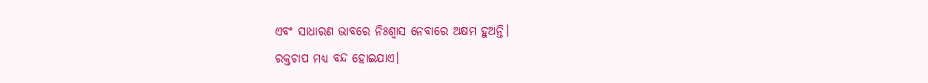ଏବଂ ସାଧାରଣ ଭାବରେ ନିଃଶ୍ୱାସ ନେବାରେ ଅକ୍ଷମ ହୁଅନ୍ତି।
ରକ୍ତଚାପ ମଧ୍ୟ ବନ୍ଦ ହୋଇଯାଏ।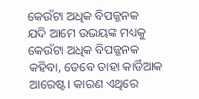କେଉଁଟା ଅଧିକ ବିପଜ୍ଜନକ
ଯଦି ଆମେ ଉଭୟଙ୍କ ମଧ୍ୟକୁ କେଉଁଟା ଅଧିକ ବିପଜ୍ଜନକ କହିବା, ତେବେ ତାହା କାର୍ଡିଆକ ଆରେଷ୍ଟ। କାରଣ ଏଥିରେ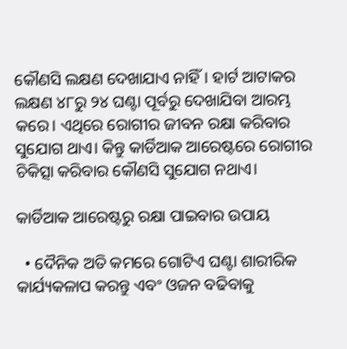କୌଣସି ଲକ୍ଷଣ ଦେଖାଯାଏ ନାହିଁ। ହାର୍ଟ ଆଟାକର ଲକ୍ଷଣ ୪୮ରୁ ୨୪ ଘଣ୍ଟା ପୂର୍ବରୁ ଦେଖାଯିବା ଆରମ୍ଭ କରେ। ଏଥିରେ ରୋଗୀର ଜୀବନ ରକ୍ଷା କରିବାର ସୁଯୋଗ ଥାଏ। କିନ୍ତୁ କାର୍ଡିଆକ ଆରେଷ୍ଟରେ ରୋଗୀର ଚିକିତ୍ସା କରିବାର କୌଣସି ସୁଯୋଗ ନଥାଏ।

କାର୍ଡିଆକ ଆରେଷ୍ଟରୁ ରକ୍ଷା ପାଇବାର ଉପାୟ

  • ଦୈନିକ ଅତି କମରେ ଗୋଟିଏ ଘଣ୍ଟା ଶାରୀରିକ କାର୍ଯ୍ୟକଳାପ କରନ୍ତୁ ଏବଂ ଓଜନ ବଢିବାକୁ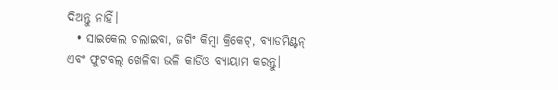ଦିଅନ୍ତୁ ନାହିଁ।
  • ସାଇକେଲ ଚଲାଇବା, ଜଗିଂ କିମ୍ବା କ୍ରିକେଟ୍, ବ୍ୟାଡମିଣ୍ଟନ୍ ଏବଂ ଫୁଟବଲ୍ ଖେଳିବା ଭଳି କାର୍ଡିଓ ବ୍ୟାୟାମ କରନ୍ତୁ।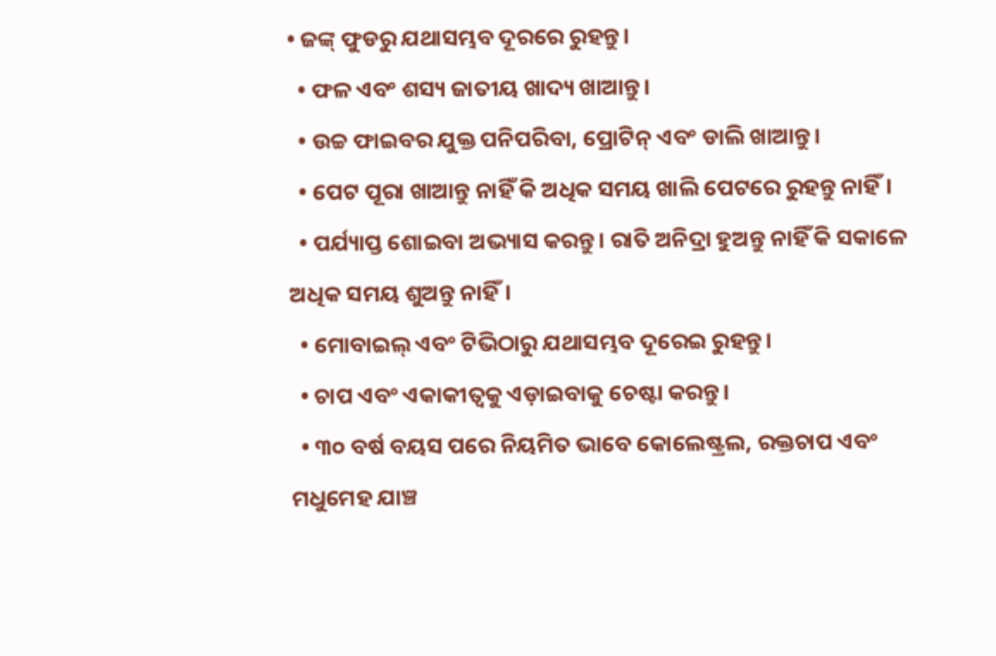• ଜଙ୍କ୍ ଫୁଡରୁ ଯଥାସମ୍ଭବ ଦୂରରେ ରୁହନ୍ତୁ।
  • ଫଳ ଏବଂ ଶସ୍ୟ ଜାତୀୟ ଖାଦ୍ୟ ଖାଆନ୍ତୁ।
  • ଉଚ୍ଚ ଫାଇବର ଯୁକ୍ତ ପନିପରିବା, ପ୍ରୋଟିନ୍ ଏବଂ ଡାଲି ଖାଆନ୍ତୁ।
  • ପେଟ ପୂରା ଖାଆନ୍ତୁ ନାହିଁ କି ଅଧିକ ସମୟ ଖାଲି ପେଟରେ ରୁହନ୍ତୁ ନାହିଁ।
  • ପର୍ଯ୍ୟାପ୍ତ ଶୋଇବା ଅଭ୍ୟାସ କରନ୍ତୁ। ରାତି ଅନିଦ୍ରା ହୁଅନ୍ତୁ ନାହିଁ କି ସକାଳେ ଅଧିକ ସମୟ ଶୁଅନ୍ତୁ ନାହିଁ।
  • ମୋବାଇଲ୍ ଏବଂ ଟିଭିଠାରୁ ଯଥାସମ୍ଭବ ଦୂରେଇ ରୁହନ୍ତୁ।
  • ଚାପ ଏବଂ ଏକାକୀତ୍ୱକୁ ଏଡ଼ାଇବାକୁ ଚେଷ୍ଟା କରନ୍ତୁ।
  • ୩୦ ବର୍ଷ ବୟସ ପରେ ନିୟମିତ ଭାବେ କୋଲେଷ୍ଟ୍ରଲ, ରକ୍ତଚାପ ଏବଂ ମଧୁମେହ ଯାଞ୍ଚ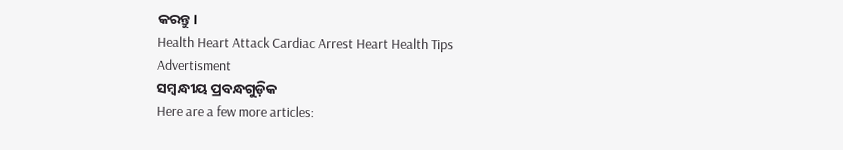କରନ୍ତୁ।
Health Heart Attack Cardiac Arrest Heart Health Tips
Advertisment
ସମ୍ବନ୍ଧୀୟ ପ୍ରବନ୍ଧଗୁଡ଼ିକ
Here are a few more articles: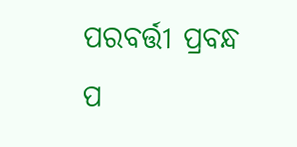ପରବର୍ତ୍ତୀ ପ୍ରବନ୍ଧ ପ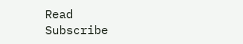Read
Subscribe